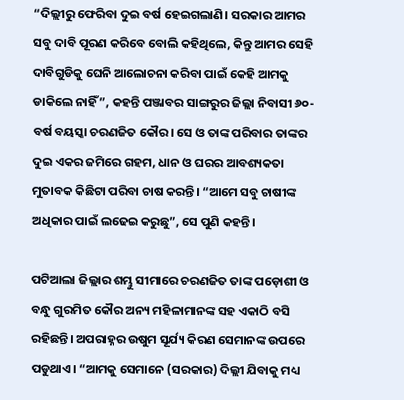“ଦିଲ୍ଲୀରୁ ଫେରିବା ଦୁଇ ବର୍ଷ ହେଇଗଲାଣି। ସରକାର ଆମର ସବୁ ଦାବି ପୂରଣ କରିବେ ବୋଲି କହିଥିଲେ, କିନ୍ତୁ ଆମର ସେହି ଦାବିଗୁଡିକୁ ଘେନି ଆଲୋଚନା କରିବା ପାଇଁ କେହି ଆମକୁ ଡାକିଲେ ନାହିଁ”, କହନ୍ତି ପଞ୍ଜାବର ସାଙ୍ଗରୁର ଜିଲ୍ଲା ନିବାସୀ ୬୦-ବର୍ଷ ବୟସ୍କା ଚରଣଜିତ କୌର। ସେ ଓ ତାଙ୍କ ପରିବାର ତାଙ୍କର ଦୁଇ ଏକର ଜମିରେ ଗହମ, ଧାନ ଓ ଘରର ଆବଶ୍ୟକତା ମୁତାବକ କିଛିଟା ପରିବା ଚାଷ କରନ୍ତି। “ଆମେ ସବୁ ଚାଷୀଙ୍କ ଅଧିକାର ପାଇଁ ଲଢେଇ କରୁଛୁ”, ସେ ପୁଣି କହନ୍ତି।

ପଟିଆଲା ଜିଲ୍ଲାର ଶମ୍ଭୁ ସୀମାରେ ଚରଣଜିତ ତାଙ୍କ ପଡ଼ୋଶୀ ଓ ବନ୍ଧୁ ଗୁରମିତ କୌର ଅନ୍ୟ ମହିଳାମାନଙ୍କ ସହ ଏକାଠି ବସି ରହିଛନ୍ତି। ଅପରାହ୍ନର ଉଷୁମ ସୂର୍ଯ୍ୟ କିରଣ ସେମାନଙ୍କ ଉପରେ ପଡୁଥାଏ। “ଆମକୁ ସେମାନେ (ସରକାର) ଦିଲ୍ଲୀ ଯିବାକୁ ମଧ୍ୟ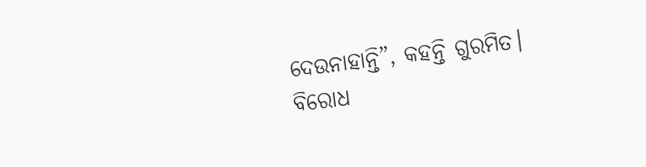ଦେଉନାହାନ୍ତି”, କହନ୍ତି ଗୁରମିତ। ବିରୋଧ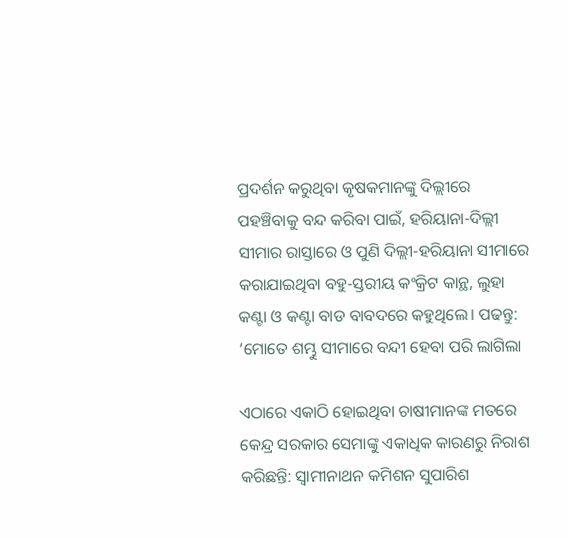ପ୍ରଦର୍ଶନ କରୁଥିବା କୃଷକମାନଙ୍କୁ ଦିଲ୍ଲୀରେ ପହଞ୍ଚିବାକୁ ବନ୍ଦ କରିବା ପାଇଁ, ହରିୟାନା-ଦିଲ୍ଲୀ ସୀମାର ରାସ୍ତାରେ ଓ ପୁଣି ଦିଲ୍ଲୀ-ହରିୟାନା ସୀମାରେ କରାଯାଇଥିବା ବହୁ-ସ୍ତରୀୟ କଂକ୍ରିଟ କାନ୍ଥ, ଲୁହା କଣ୍ଟା ଓ କଣ୍ଟା ବାଡ ବାବଦରେ କହୁଥିଲେ। ପଢନ୍ତୁ: ‘ମୋତେ ଶମ୍ଭୁ ସୀମାରେ ବନ୍ଦୀ ହେବା ପରି ଲାଗିଲା

ଏଠାରେ ଏକାଠି ହୋଇଥିବା ଚାଷୀମାନଙ୍କ ମତରେ କେନ୍ଦ୍ର ସରକାର ସେମାଙ୍କୁ ଏକାଧିକ କାରଣରୁ ନିରାଶ କରିଛନ୍ତି: ସ୍ଵାମୀନାଥନ କମିଶନ ସୁପାରିଶ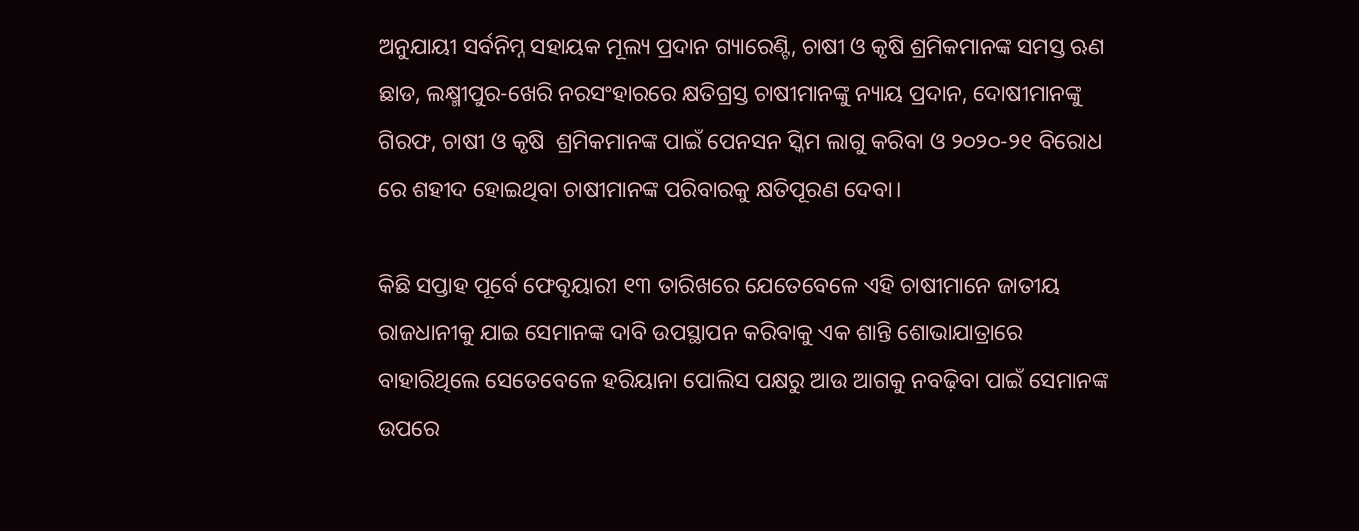ଅନୁଯାୟୀ ସର୍ବନିମ୍ନ ସହାୟକ ମୂଲ୍ୟ ପ୍ରଦାନ ଗ୍ୟାରେଣ୍ଟି, ଚାଷୀ ଓ କୃଷି ଶ୍ରମିକମାନଙ୍କ ସମସ୍ତ ଋଣ ଛାଡ, ଲକ୍ଷ୍ମୀପୁର-ଖେରି ନରସଂହାରରେ କ୍ଷତିଗ୍ରସ୍ତ ଚାଷୀମାନଙ୍କୁ ନ୍ୟାୟ ପ୍ରଦାନ, ଦୋଷୀମାନଙ୍କୁ ଗିରଫ, ଚାଷୀ ଓ କୃଷି  ଶ୍ରମିକମାନଙ୍କ ପାଇଁ ପେନସନ ସ୍କିମ ଲାଗୁ କରିବା ଓ ୨୦୨୦-୨୧ ବିରୋଧ ରେ ଶହୀଦ ହୋଇଥିବା ଚାଷୀମାନଙ୍କ ପରିବାରକୁ କ୍ଷତିପୂରଣ ଦେବା।

କିଛି ସପ୍ତାହ ପୂର୍ବେ ଫେବୃୟାରୀ ୧୩ ତାରିଖରେ ଯେତେବେଳେ ଏହି ଚାଷୀମାନେ ଜାତୀୟ ରାଜଧାନୀକୁ ଯାଇ ସେମାନଙ୍କ ଦାବି ଉପସ୍ଥାପନ କରିବାକୁ ଏକ ଶାନ୍ତି ଶୋଭାଯାତ୍ରାରେ ବାହାରିଥିଲେ ସେତେବେଳେ ହରିୟାନା ପୋଲିସ ପକ୍ଷରୁ ଆଉ ଆଗକୁ ନବଢ଼ିବା ପାଇଁ ସେମାନଙ୍କ ଉପରେ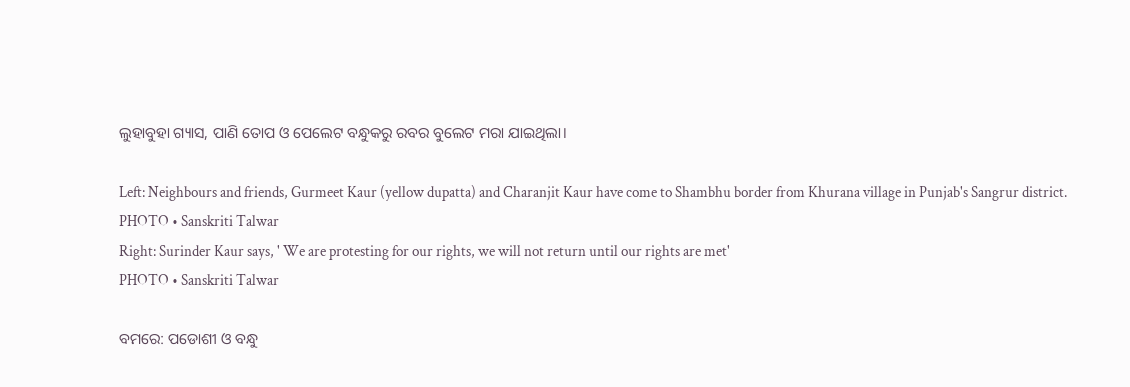ଲୁହାବୁହା ଗ୍ୟାସ, ପାଣି ତୋପ ଓ ପେଲେଟ ବନ୍ଧୁକରୁ ରବର ବୁଲେଟ ମରା ଯାଇଥିଲା।

Left: Neighbours and friends, Gurmeet Kaur (yellow dupatta) and Charanjit Kaur have come to Shambhu border from Khurana village in Punjab's Sangrur district.
PHOTO • Sanskriti Talwar
Right: Surinder Kaur says, ' We are protesting for our rights, we will not return until our rights are met'
PHOTO • Sanskriti Talwar

ବମରେ: ପଡୋଶୀ ଓ ବନ୍ଧୁ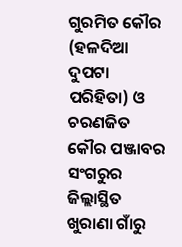ଗୁରମିତ କୌର (ହଳଦିଆ ଦୁପଟା ପରିହିତା) ଓ ଚରଣଜିତ କୌର ପଞ୍ଜାବର ସଂଗରୁର ଜିଲ୍ଲାସ୍ଥିତ ଖୁରାଣା ଗାଁରୁ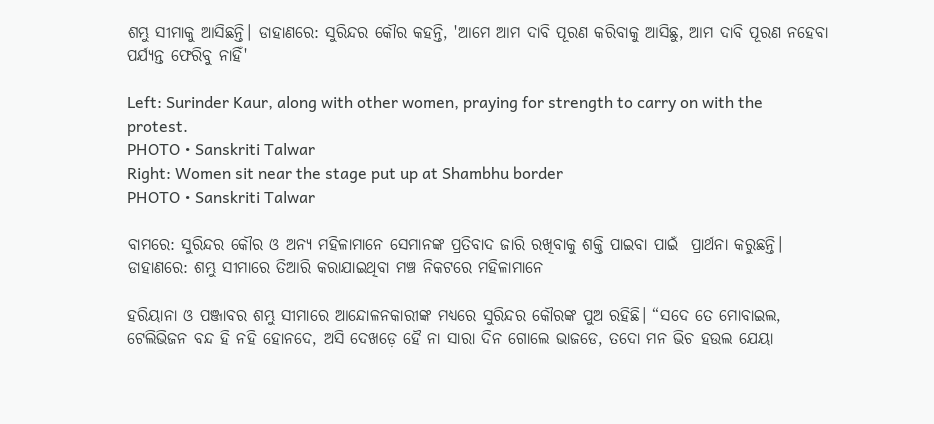ଶମ୍ଭୁ ସୀମାକୁ ଆସିଛନ୍ତି। ଡାହାଣରେ: ସୁରିନ୍ଦର କୌର କହନ୍ତି, 'ଆମେ ଆମ ଦାବି ପୂରଣ କରିବାକୁ ଆସିଛୁ, ଆମ ଦାବି ପୂରଣ ନହେବା ପର୍ଯ୍ୟନ୍ତ ଫେରିବୁ ନାହିଁ'

Left: Surinder Kaur, along with other women, praying for strength to carry on with the protest.
PHOTO • Sanskriti Talwar
Right: Women sit near the stage put up at Shambhu border
PHOTO • Sanskriti Talwar

ବାମରେ: ସୁରିନ୍ଦର କୌର ଓ ଅନ୍ୟ ମହିଳାମାନେ ସେମାନଙ୍କ ପ୍ରତିବାଦ ଜାରି ରଖିବାକୁ ଶକ୍ତି ପାଇବା ପାଇଁ  ପ୍ରାର୍ଥନା କରୁଛନ୍ତି। ଡାହାଣରେ: ଶମ୍ଭୁ ସୀମାରେ ତିଆରି କରାଯାଇଥିବା ମଞ୍ଚ ନିକଟରେ ମହିଳାମାନେ

ହରିୟାନା ଓ ପଞ୍ଜାବର ଶମ୍ଭୁ ସୀମାରେ ଆନ୍ଦୋଳନକାରୀଙ୍କ ମଧ୍ୟରେ ସୁରିନ୍ଦର କୌରଙ୍କ ପୁଅ ରହିଛି। “ସଦେ ତେ ମୋବାଇଲ, ଟେଲିଭିଜନ ବନ୍ଦ ହି ନହି ହୋନଦେ, ଅସି ଦେଖଡ଼େ ହୈ ନା ସାରା ଦିନ ଗୋଲେ ଭାଜଡେ, ତଦୋ ମନ ଭିଚ ହଉଲ ଯେୟା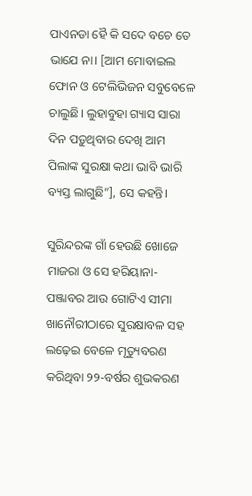ପାଏନଡା ହୈ କି ସଦେ ବଚେ ତେ ଭାଯେ ନା। [ଆମ ମୋବାଇଲ ଫୋନ ଓ ଟେଲିଭିଜନ ସବୁବେଳେ ଚାଲୁଛି। ଲୁହାବୁହା ଗ୍ୟାସ ସାରା ଦିନ ପଡ଼ୁଥିବାର ଦେଖି ଆମ ପିଲାଙ୍କ ସୁରକ୍ଷା କଥା ଭାବି ଭାରି ବ୍ୟସ୍ତ ଲାଗୁଛି”], ସେ କହନ୍ତି।

ସୁରିନ୍ଦରଙ୍କ ଗାଁ ହେଉଛି ଖୋଜେ ମାଜରା ଓ ସେ ହରିୟାନା-ପଞ୍ଜାବର ଆଉ ଗୋଟିଏ ସୀମା ଖାନୌରୀଠାରେ ସୁରକ୍ଷାବଳ ସହ ଲଢ଼େଇ ବେଳେ ମୃତ୍ୟୁବରଣ କରିଥିବା ୨୨-ବର୍ଷର ଶୁଭକରଣ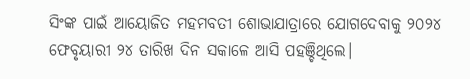ସିଂଙ୍କ ପାଇଁ ଆୟୋଜିତ ମହମବତୀ ଶୋଭାଯାତ୍ରାରେ ଯୋଗଦେବାକୁ ୨୦୨୪ ଫେବୃୟାରୀ ୨୪ ତାରିଖ ଦିନ ସକାଳେ ଆସି ପହଞ୍ଚିଥିଲେ।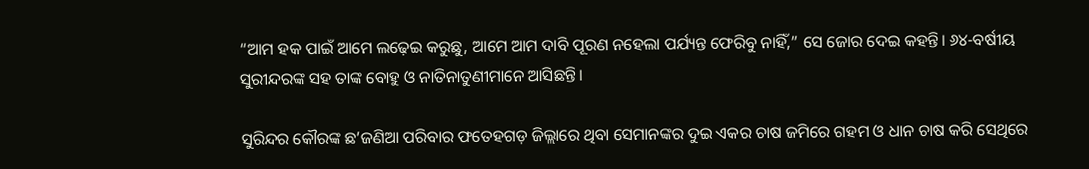“ଆମ ହକ ପାଇଁ ଆମେ ଲଢ଼େଇ କରୁଛୁ, ଆମେ ଆମ ଦାବି ପୂରଣ ନହେଲା ପର୍ଯ୍ୟନ୍ତ ଫେରିବୁ ନାହିଁ,” ସେ ଜୋର ଦେଇ କହନ୍ତି। ୬୪-ବର୍ଷୀୟ ସୁରୀନ୍ଦରଙ୍କ ସହ ତାଙ୍କ ବୋହୁ ଓ ନାତିନାତୁଣୀମାନେ ଆସିଛନ୍ତି।

ସୁରିନ୍ଦର କୌରଙ୍କ ଛ’ଜଣିଆ ପରିବାର ଫତେହଗଡ଼ ଜିଲ୍ଲାରେ ଥିବା ସେମାନଙ୍କର ଦୁଇ ଏକର ଚାଷ ଜମିରେ ଗହମ ଓ ଧାନ ଚାଷ କରି ସେଥିରେ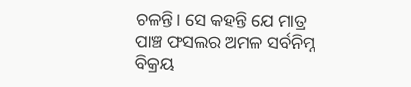ଚଳନ୍ତି। ସେ କହନ୍ତି ଯେ ମାତ୍ର ପାଞ୍ଚ ଫସଲର ଅମଳ ସର୍ବନିମ୍ନ ବିକ୍ରୟ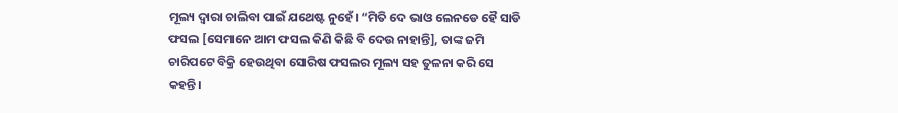ମୂଲ୍ୟ ଦ୍ଵାରା ଚାଲିବା ପାଇଁ ଯଥେଷ୍ଟ ନୁହେଁ। “ମିତି ଦେ ଭାଓ ଲେନଡେ ହୈ ସାଡି ଫସଲ [ସେମାନେ ଆମ ଫସଲ କିଣି କିଛି ବି ଦେଉ ନାହାନ୍ତି], ତାଙ୍କ ଜମି ଚାରିପଟେ ବିକ୍ରି ହେଉଥିବା ସୋରିଷ ଫସଲର ମୂଲ୍ୟ ସହ ତୁଳନା କରି ସେ କହନ୍ତି।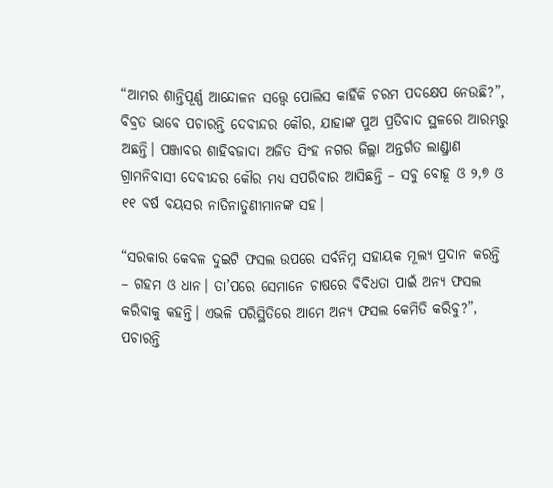“ଆମର ଶାନ୍ତିପୂର୍ଣ୍ଣ ଆନ୍ଦୋଳନ ସତ୍ତ୍ୱେ ପୋଲିସ କାହିଁକି ଚରମ ପଦକ୍ଷେପ ନେଉଛି?”, ବିବ୍ରତ ଭାବେ ପଚାରନ୍ତି ଦେବୀନ୍ଦର କୌର, ଯାହାଙ୍କ ପୁଅ ପ୍ରତିବାଦ ସ୍ଥଳରେ ଆରମ୍ଭରୁ ଅଛନ୍ତି। ପଞ୍ଜାବର ଶାହିବଜାଦା ଅଜିତ ସିଂହ ନଗର ଜିଲ୍ଲା ଅନ୍ତର୍ଗତ ଲାଣ୍ଡ୍ରାଣ ଗ୍ରାମନିବାସୀ ଦେବୀନ୍ଦର କୌର ମଧ୍ୟ ସପରିବାର ଆସିଛନ୍ତି – ସବୁ ବୋହୂ ଓ ୨,୭ ଓ ୧୧ ବର୍ଷ ବୟସର ନାତିନାତୁଣୀମାନଙ୍କ ସହ।

“ସରକାର କେବଳ ଦୁଇଟି ଫସଲ ଉପରେ ସର୍ବନିମ୍ନ ସହାୟକ ମୂଲ୍ୟ ପ୍ରଦାନ କରନ୍ତି – ଗହମ ଓ ଧାନ। ତା’ପରେ ସେମାନେ ଚାଷରେ ବିବିଧତା ପାଇଁ ଅନ୍ୟ ଫସଲ କରିବାକୁ କହନ୍ତି। ଏଭଳି ପରିସ୍ଥିତିରେ ଆମେ ଅନ୍ୟ ଫସଲ କେମିତି କରିବୁ?”, ପଚାରନ୍ତି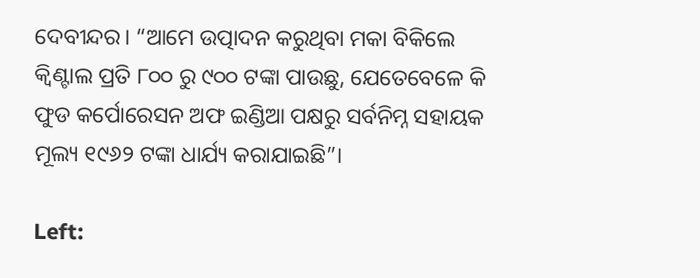ଦେବୀନ୍ଦର। “ଆମେ ଉତ୍ପାଦନ କରୁଥିବା ମକା ବିକିଲେ କ୍ଵିଣ୍ଟାଲ ପ୍ରତି ୮୦୦ ରୁ ୯୦୦ ଟଙ୍କା ପାଉଛୁ, ଯେତେବେଳେ କି ଫୁଡ କର୍ପୋରେସନ ଅଫ ଇଣ୍ଡିଆ ପକ୍ଷରୁ ସର୍ବନିମ୍ନ ସହାୟକ ମୂଲ୍ୟ ୧୯୬୨ ଟଙ୍କା ଧାର୍ଯ୍ୟ କରାଯାଇଛି”।

Left: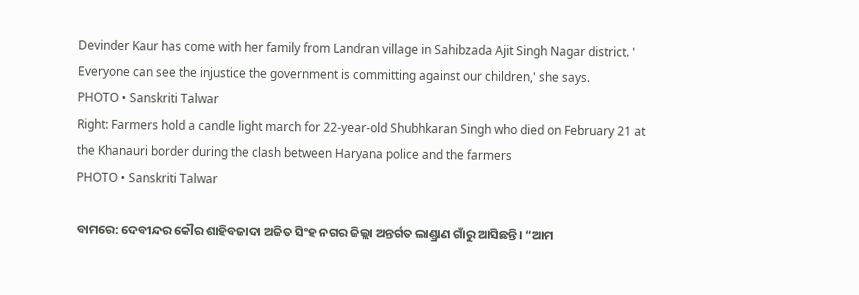Devinder Kaur has come with her family from Landran village in Sahibzada Ajit Singh Nagar district. ' Everyone can see the injustice the government is committing against our children,' she says.
PHOTO • Sanskriti Talwar
Right: Farmers hold a candle light march for 22-year-old Shubhkaran Singh who died on February 21 at the Khanauri border during the clash between Haryana police and the farmers
PHOTO • Sanskriti Talwar

ବାମରେ: ଦେବୀନ୍ଦର କୌର ଶାହିବଜାଦା ଅଜିତ ସିଂହ ନଗର ଜିଲ୍ଲା ଅନ୍ତର୍ଗତ ଲାଣ୍ଡ୍ରାଣ ଗାଁରୁ ଆସିଛନ୍ତି। “ଆମ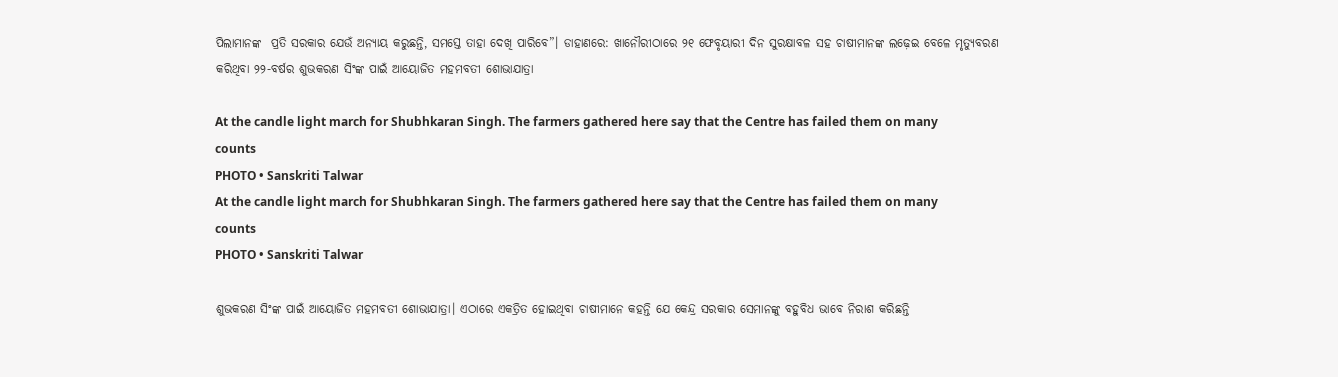ପିଲାମାନଙ୍କ  ପ୍ରତି ସରକାର ଯେଉଁ ଅନ୍ୟାୟ କରୁଛନ୍ତି, ସମସ୍ତେ ତାହା ଦେଖି ପାରିବେ”। ଡାହାଣରେ: ଖାନୌରୀଠାରେ ୨୧ ଫେବୃୟାରୀ ଦିନ ସୁରକ୍ଷାବଳ ସହ ଚାଷୀମାନଙ୍କ ଲଢ଼େଇ ବେଳେ ମୃତ୍ୟୁବରଣ କରିଥିବା ୨୨-ବର୍ଷର ଶୁଭକରଣ ସିଂଙ୍କ ପାଇଁ ଆୟୋଜିତ ମହମବତୀ ଶୋଭାଯାତ୍ରା

At the candle light march for Shubhkaran Singh. The farmers gathered here say that the Centre has failed them on many counts
PHOTO • Sanskriti Talwar
At the candle light march for Shubhkaran Singh. The farmers gathered here say that the Centre has failed them on many counts
PHOTO • Sanskriti Talwar

ଶୁଭକରଣ ସିଂଙ୍କ ପାଇଁ ଆୟୋଜିତ ମହମବତୀ ଶୋଭାଯାତ୍ରା। ଏଠାରେ ଏକତ୍ରିତ ହୋଇଥିବା ଚାଷୀମାନେ କହନ୍ତି ଯେ କେନ୍ଦ୍ର ସରକାର ସେମାନଙ୍କୁ ବହୁବିଧ ଭାବେ ନିରାଶ କରିଛନ୍ତି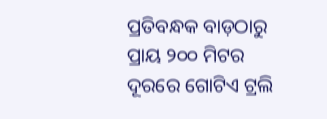ପ୍ରତିବନ୍ଧକ ବାଡ଼ଠାରୁ ପ୍ରାୟ ୨୦୦ ମିଟର ଦୂରରେ ଗୋଟିଏ ଟ୍ରଲି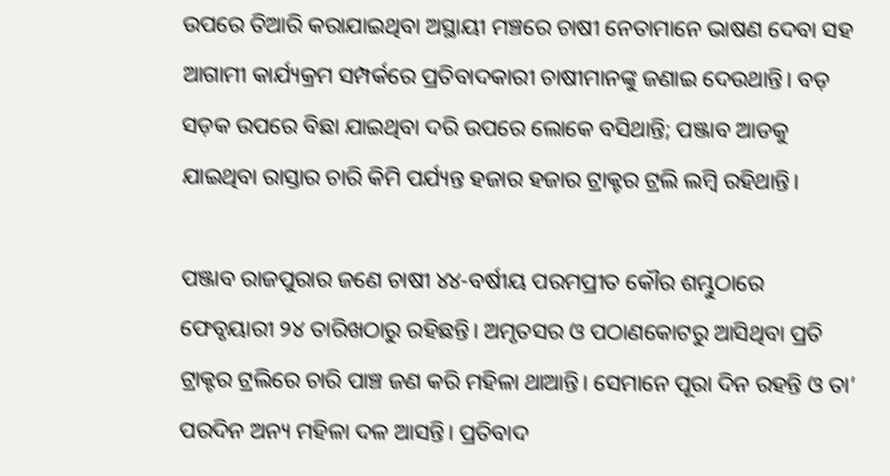ଉପରେ ତିଆରି କରାଯାଇଥିବା ଅସ୍ଥାୟୀ ମଞ୍ଚରେ ଚାଷୀ ନେତାମାନେ ଭାଷଣ ଦେବା ସହ ଆଗାମୀ କାର୍ଯ୍ୟକ୍ରମ ସମ୍ପର୍କରେ ପ୍ରତିବାଦକାରୀ ଚାଷୀମାନଙ୍କୁ ଜଣାଇ ଦେଉଥାନ୍ତି। ବଡ଼ ସଡ଼କ ଉପରେ ବିଛା ଯାଇଥିବା ଦରି ଉପରେ ଲୋକେ ବସିଥାନ୍ତି; ପଞ୍ଜାବ ଆଡକୁ ଯାଇଥିବା ରାସ୍ତାର ଚାରି କିମି ପର୍ଯ୍ୟନ୍ତ ହଜାର ହଜାର ଟ୍ରାକ୍ଟର ଟ୍ରଲି ଲମ୍ବି ରହିଥାନ୍ତି।

ପଞ୍ଜାବ ରାଜପୁରାର ଜଣେ ଚାଷୀ ୪୪-ବର୍ଷୀୟ ପରମପ୍ରୀତ କୌର ଶମ୍ଭୁଠାରେ ଫେବୃୟାରୀ ୨୪ ତାରିଖଠାରୁ ରହିଛନ୍ତି। ଅମୃତସର ଓ ପଠାଣକୋଟରୁ ଆସିଥିବା ପ୍ରତି ଟ୍ରାକ୍ଟର ଟ୍ରଲିରେ ଚାରି ପାଞ୍ଚ ଜଣ କରି ମହିଳା ଥାଆନ୍ତି। ସେମାନେ ପୂରା ଦିନ ରହନ୍ତି ଓ ତା’ ପରଦିନ ଅନ୍ୟ ମହିଳା ଦଳ ଆସନ୍ତି। ପ୍ରତିବାଦ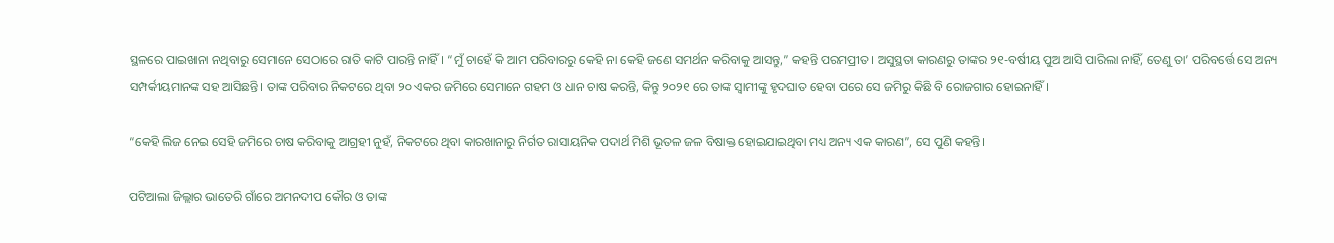ସ୍ଥଳରେ ପାଇଖାନା ନଥିବାରୁ ସେମାନେ ସେଠାରେ ରାତି କାଟି ପାରନ୍ତି ନାହିଁ। “ମୁଁ ଚାହେଁ କି ଆମ ପରିବାରରୁ କେହି ନା କେହି ଜଣେ ସମର୍ଥନ କରିବାକୁ ଆସନ୍ତୁ,” କହନ୍ତି ପରମପ୍ରୀତ। ଅସୁସ୍ଥତା କାରଣରୁ ତାଙ୍କର ୨୧-ବର୍ଷୀୟ ପୁଅ ଆସି ପାରିଲା ନାହିଁ, ତେଣୁ ତା’ ପରିବର୍ତ୍ତେ ସେ ଅନ୍ୟ ସମ୍ପର୍କୀୟମାନଙ୍କ ସହ ଆସିଛନ୍ତି। ତାଙ୍କ ପରିବାର ନିକଟରେ ଥିବା ୨୦ ଏକର ଜମିରେ ସେମାନେ ଗହମ ଓ ଧାନ ଚାଷ କରନ୍ତି, କିନ୍ତୁ ୨୦୨୧ ରେ ତାଙ୍କ ସ୍ଵାମୀଙ୍କୁ ହୃଦଘାତ ହେବା ପରେ ସେ ଜମିରୁ କିଛି ବି ରୋଜଗାର ହୋଇନାହିଁ।

“କେହି ଲିଜ ନେଇ ସେହି ଜମିରେ ଚାଷ କରିବାକୁ ଆଗ୍ରହୀ ନୁହଁ, ନିକଟରେ ଥିବା କାରଖାନାରୁ ନିର୍ଗତ ରାସାୟନିକ ପଦାର୍ଥ ମିଶି ଭୂତଳ ଜଳ ବିଷାକ୍ତ ହୋଇଯାଇଥିବା ମଧ୍ୟ ଅନ୍ୟ ଏକ କାରଣ”, ସେ ପୁଣି କହନ୍ତି।

ପଟିଆଲା ଜିଲ୍ଲାର ଭାତେରି ଗାଁରେ ଅମନଦୀପ କୌର ଓ ତାଙ୍କ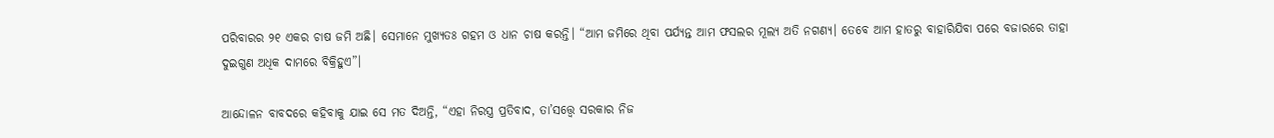ପରିବାରର ୨୧ ଏକର ଚାଷ ଜମି ଅଛି। ସେମାନେ ମୁଖ୍ୟତଃ ଗହମ ଓ ଧାନ ଚାଷ କରନ୍ତି। “ଆମ ଜମିରେ ଥିବା ପର୍ଯ୍ୟନ୍ତ ଆମ ଫସଲର ମୂଲ୍ୟ ଅତି ନଗଣ୍ୟ। ତେବେ ଆମ ହାତରୁ ବାହାରିଯିବା ପରେ ବଜାରରେ ତାହା ଦୁଇଗୁଣ ଅଧିକ ଦାମରେ ବିକ୍ରିହୁଏ”।

ଆନ୍ଦୋଳନ ବାବଦରେ କହିବାକୁ ଯାଇ ସେ ମତ ଦିଅନ୍ତି, “ଏହା ନିରସ୍ତ୍ର ପ୍ରତିବାଦ, ତା’ସତ୍ତ୍ଵେ ସରକାର ନିଜ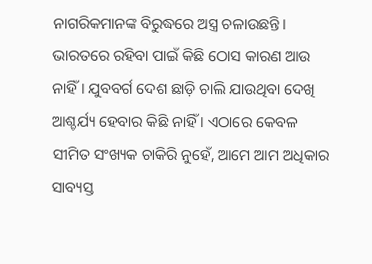ନାଗରିକମାନଙ୍କ ବିରୁଦ୍ଧରେ ଅସ୍ତ୍ର ଚଳାଉଛନ୍ତି। ଭାରତରେ ରହିବା ପାଇଁ କିଛି ଠୋସ କାରଣ ଆଉ ନାହିଁ। ଯୁବବର୍ଗ ଦେଶ ଛାଡ଼ି ଚାଲି ଯାଉଥିବା ଦେଖି ଆଶ୍ଚର୍ଯ୍ୟ ହେବାର କିଛି ନାହିଁ । ଏଠାରେ କେବଳ ସୀମିତ ସଂଖ୍ୟକ ଚାକିରି ନୁହେଁ, ଆମେ ଆମ ଅଧିକାର ସାବ୍ୟସ୍ତ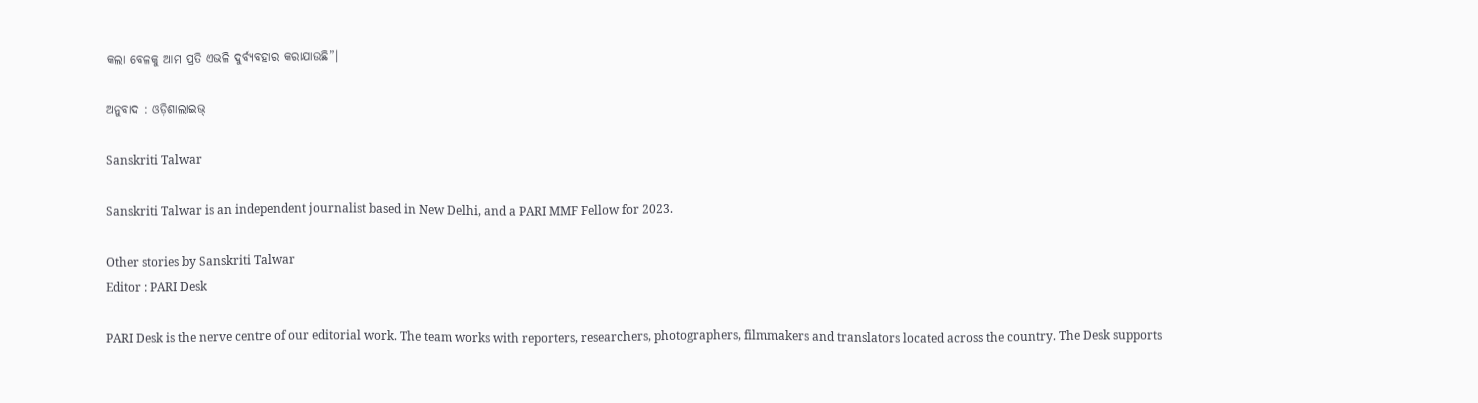କଲା ବେଳକୁ ଆମ ପ୍ରତି ଏଭଳି ଦୁର୍ବ୍ୟବହାର କରାଯାଉଛି”।

ଅନୁବାଦ : ଓଡ଼ିଶାଲାଇଭ୍‍

Sanskriti Talwar

Sanskriti Talwar is an independent journalist based in New Delhi, and a PARI MMF Fellow for 2023.

Other stories by Sanskriti Talwar
Editor : PARI Desk

PARI Desk is the nerve centre of our editorial work. The team works with reporters, researchers, photographers, filmmakers and translators located across the country. The Desk supports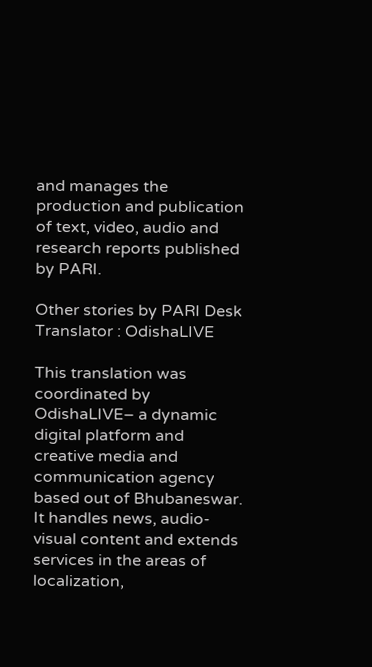and manages the production and publication of text, video, audio and research reports published by PARI.

Other stories by PARI Desk
Translator : OdishaLIVE

This translation was coordinated by OdishaLIVE– a dynamic digital platform and creative media and communication agency based out of Bhubaneswar. It handles news, audio-visual content and extends services in the areas of localization,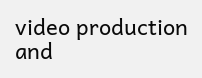video production and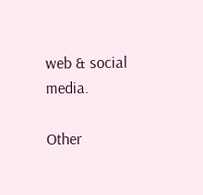web & social media.

Other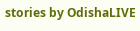stories by OdishaLIVE